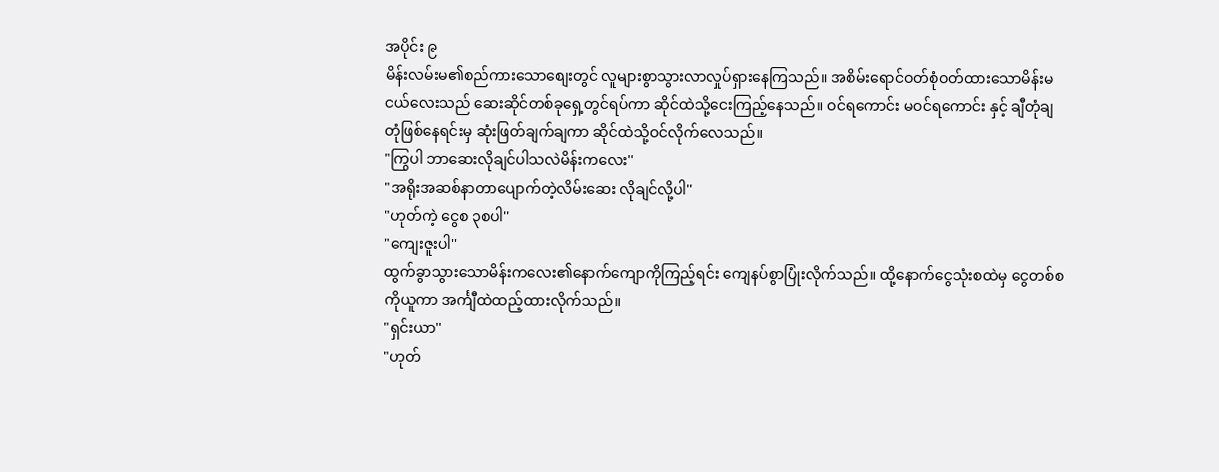အပိုင်း ၉
မိန်းလမ်းမ၏စည်ကားသောစျေးတွင် လူများစွာသွားလာလှုပ်ရှားနေကြသည်။ အစိမ်းရောင်ဝတ်စုံဝတ်ထားသောမိန်းမငယ်လေးသည် ဆေးဆိုင်တစ်ခုရှေ့တွင်ရပ်ကာ ဆိုင်ထဲသို့ငေးကြည့်နေသည်။ ဝင်ရကောင်း မဝင်ရကောင်း နှင့် ချီတုံချတုံဖြစ်နေရင်းမှ ဆုံးဖြတ်ချက်ချကာ ဆိုင်ထဲသို့ဝင်လိုက်လေသည်။
"ကြွပါ ဘာဆေးလိုချင်ပါသလဲမိန်းကလေး''
"အရိုးအဆစ်နာတာပျောက်တဲ့လိမ်းဆေး လိုချင်လို့ပါ''
"ဟုတ်ကဲ့ ငွေစ ၃စပါ''
"ကျေးဇူးပါ''
ထွက်ခွာသွားသောမိန်းကလေး၏နောက်ကျောကိုကြည့်ရင်း ကျေနပ်စွာပြုံးလိုက်သည်။ ထို့နောက်ငွေသုံးစထဲမှ ငွေတစ်စကိုယူကာ အင်္ကျီထဲထည့်ထားလိုက်သည်။
"ရှင်းယာ''
"ဟုတ်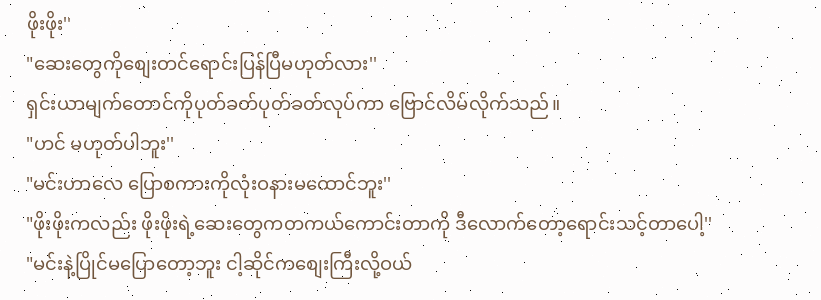ဖိုးဖိုး''
"ဆေးတွေကိုစျေးတင်ရောင်းပြန်ပြီမဟုတ်လား''
ရှင်းယာမျက်တောင်ကိုပုတ်ခတ်ပုတ်ခတ်လုပ်ကာ ဗြောင်လိမ်လိုက်သည်။
"ဟင် မဟုတ်ပါဘူး''
"မင်းဟာလေ ပြောစကားကိုလုံးဝနားမထောင်ဘူး''
"ဖိုးဖိုးကလည်း ဖိုးဖိုးရဲ့ဆေးတွေကတကယ်ကောင်းတာကို ဒီလောက်တော့ရောင်းသင့်တာပေါ့''
"မင်းနဲ့ပြိုင်မပြောတော့ဘူး ငါ့ဆိုင်ကစျေးကြီးလို့ဝယ်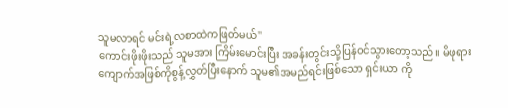သူမလာရင် မင်းရဲ့လစာထဲကဖြတ်မယ်''
ကောင်းဖိုးဖိုးသည် သူမအား ကြိမ်းမောင်းပြီး အခန်းတွင်းသို့ပြန်ဝင်သွားတော့သည်။ မိဖုရားကျောက်အဖြစ်ကိုစွန့်လွှတ်ပြီးနောက် သူမ၏အမည်ရင်းဖြစ်သော ရှင်းယာ ကို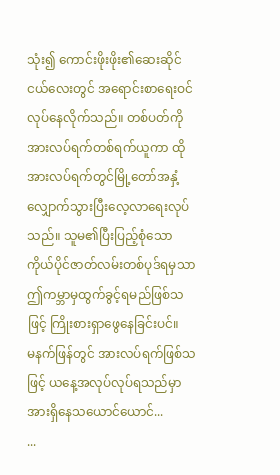သုံး၍ ကောင်းဖိုးဖိုး၏ဆေးဆိုင်ငယ်လေးတွင် အရောင်းစာရေးဝင်လုပ်နေလိုက်သည်။ တစ်ပတ်ကိုအားလပ်ရက်တစ်ရက်ယူကာ ထိုအားလပ်ရက်တွင်မြို့တော်အနှံ့လျှောက်သွားပြီးလေ့လာရေးလုပ်သည်။ သူမ၏ပြီးပြည့်စုံသောကိုယ်ပိုင်ဇာတ်လမ်းတစ်ပုဒ်ရမှသာ ဤကမ္ဘာမှထွက်ခွင့်ရမည်ဖြစ်သဖြင့် ကြိုးစားရှာဖွေနေခြင်းပင်။
မနက်ဖြန်တွင် အားလပ်ရက်ဖြစ်သဖြင့် ယနေ့အလုပ်လုပ်ရသည်မှာအားရှိနေသယောင်ယောင်...
...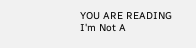YOU ARE READING
I'm Not A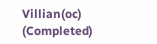Villian(oc) (Completed)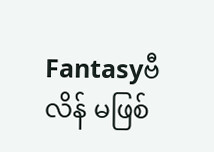Fantasyဗီလိန် မဖြစ်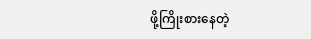ဖို့ကြိုးစားနေတဲ့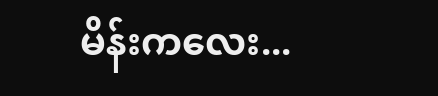မိန်းကလေး...